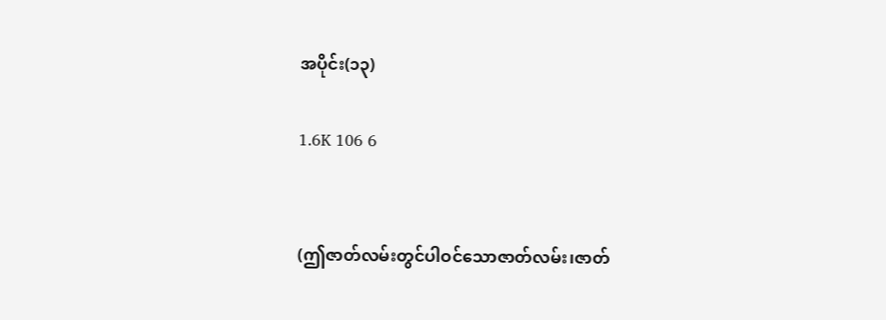အပိုင်း(၁၃)

1.6K 106 6


(ဤဇာတ်လမ်းတွင်ပါဝင်သောဇာတ်လမ်း၊ဇာတ်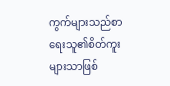ကွက်များသည်စာရေးသူ၏စိတ်ကူးများသာဖြစ်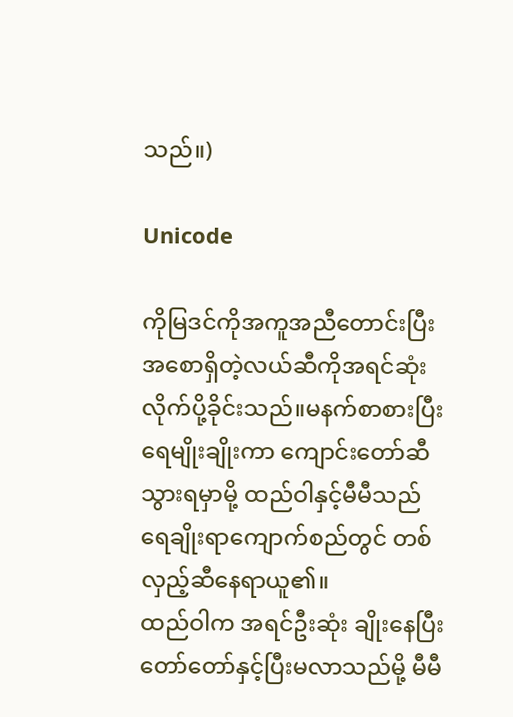သည်။)

Unicode

ကိုမြဒင်ကိုအကူအညီတောင်းပြီး အစောရှိတဲ့လယ်ဆီကိုအရင်ဆုံးလိုက်ပို့ခိုင်းသည်။မနက်စာစားပြီး ရေမျိုးချိုးကာ ကျောင်းတော်ဆီသွားရမှာမို့ ထည်ဝါနှင့်မီမီသည် ရေချိုးရာကျောက်စည်တွင် တစ်လှည့်ဆီနေရာယူ၏။
ထည်ဝါက အရင်ဦးဆုံး ချိုးနေပြီး တော်တော်နှင့်ပြီးမလာသည်မို့ မီမီ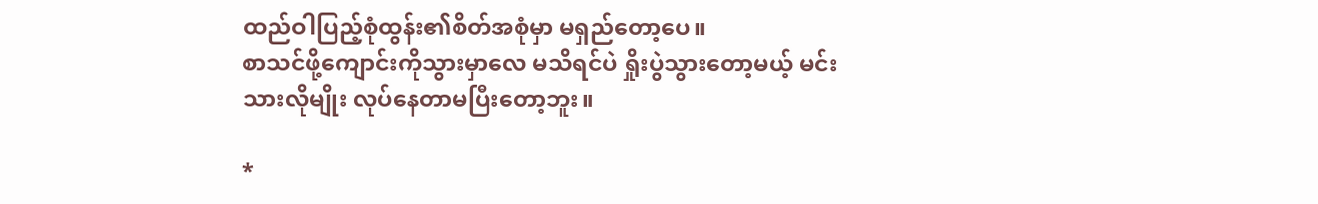ထည်ဝါပြည့်စုံထွန်း၏စိတ်အစုံမှာ မရှည်တော့ပေ။
စာသင်ဖို့ကျောင်းကိုသွားမှာလေ မသိရင်ပဲ ရှိုးပွဲသွားတော့မယ့် မင်းသားလိုမျိုး လုပ်နေတာမပြီးတော့ဘူး။

*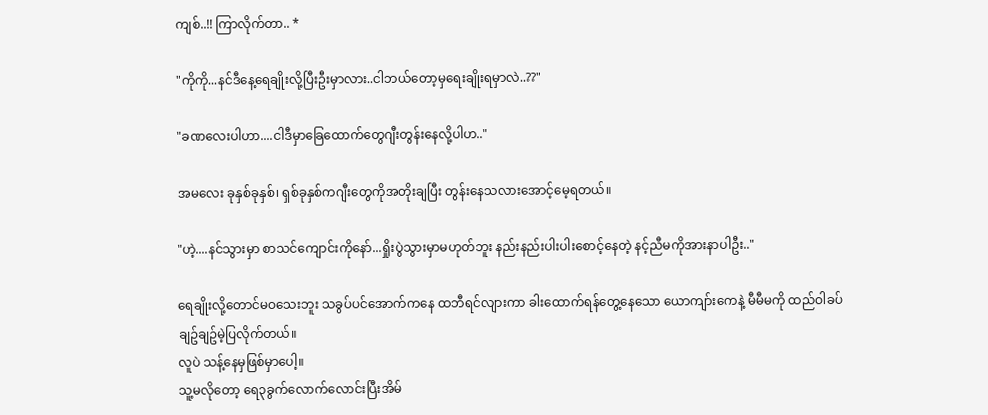ကျစ်..!! ကြာလိုက်တာ.. *

"ကိုကို...နင်ဒီနေ့ရေချိုးလို့ပြီးဦးမှာလား..ငါဘယ်တော့မှရေးချိုးရမှာလဲ..??"

"ခဏလေးပါဟာ....ငါဒီမှာခြေထောက်တွေဂျီးတွန်းနေလို့ပါဟ.."

အမလေး ခုနှစ်ခုနှစ်၊ ရှစ်ခုနှစ်ကဂျီးတွေကိုအတိုးချပြီး တွန်းနေသလားအောင့်မေ့ရတယ်။

"ဟဲ့....နင်သွားမှာ စာသင်ကျောင်းကိုနော်...ရှိုးပွဲသွားမှာမဟုတ်ဘူး နည်းနည်းပါးပါးစောင့်နေတဲ့ နင့်ညီမကိုအားနာပါဦး.."

ရေချိုးလို့တောင်မဝသေးဘူး သခွပ်ပင်အောက်ကနေ ထဘီရင်လျားကာ ခါးထောက်ရန်တွေ့နေသော ယောကျာ်းကေနဲ့ မီမီမကို ထည်ဝါခပ်ချဥ်ချဥ်မဲ့ပြလိုက်တယ်။
လူပဲ သန့်နေမှဖြစ်မှာပေါ့။
သူ့မလိုတော့ ရေ၃ခွက်လောက်လောင်းပြီးအိမ်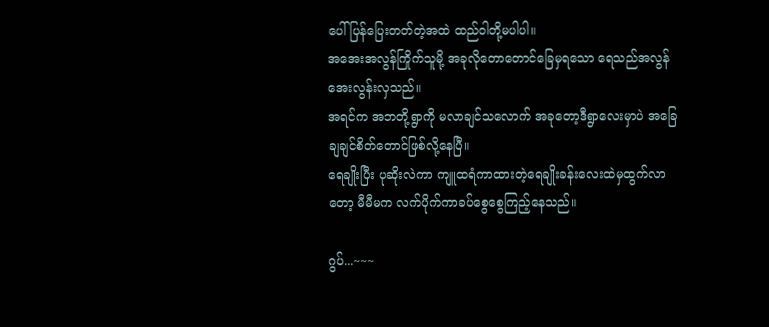ပေါ်ပြန်ပြေးတတ်တဲ့အထဲ ထည်ဝါတို့မပါပါ။
အအေးအလွန်ကြိုက်သူမို့ အခုလိုတောတောင်ခြေမှရသော ရေသည်အလွန်အေးလွန်းလှသည်။
အရင်က အဘတို့ရွာကို မလာချင်သလောက် အခုတော့ဒီရွာလေးမှာပဲ အခြေချချင်စိတ်တောင်ဖြစ်လို့နေပြီ။
ရေချိုးပြီး ပုဆိုးလဲကာ ကျူထရံကာထားတဲ့ရေချိုးခန်းလေးထဲမှထွက်လာတော့ မီမီမက လက်ပိုက်ကာခပ်စွေစွေကြည့်နေသည်။

ဂွပ်...~~~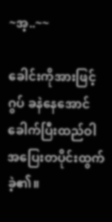~အ့..~~

ခေါင်းကိုအားဖြင့် ဂွပ် ခနဲနေအောင်ခေါက်ပြီးထည်ဝါအပြေးတပိုင်းထွက်ခဲ့၏။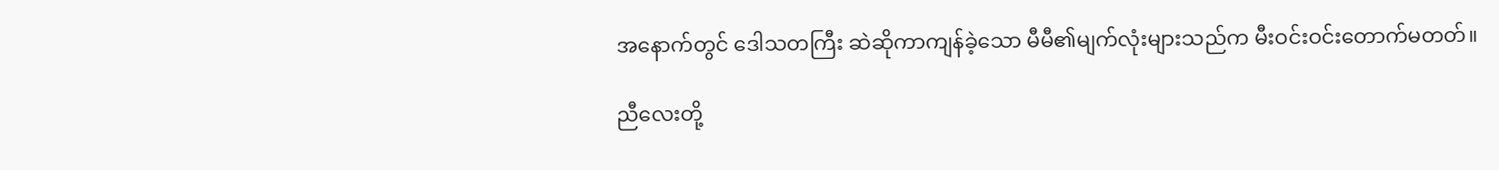အနောက်တွင် ဒေါသတကြီး ဆဲဆိုကာကျန်ခဲ့သော မီမီ၏မျက်လုံးများသည်က မီးဝင်းဝင်းတောက်မတတ်။

ညီလေးတို့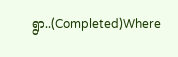ရွာ..(Completed)Where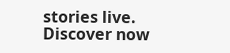stories live. Discover now